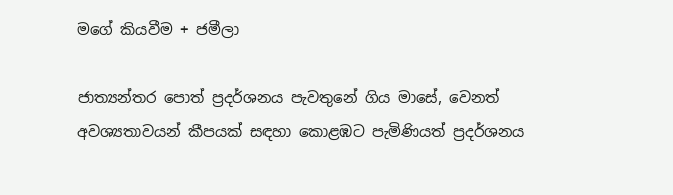මගේ කියවීම + ජමීලා

ජාත්‍යන්තර පොත් ප්‍රදර්ශනය පැවතුනේ ගිය මාසේ, වෙනත් අවශ්‍යතාවයන් කීපයක් සඳහා කොළඹට පැමිණියත් ප්‍රදර්ශනය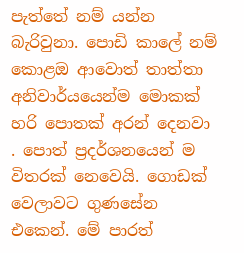පැත්තේ නම් යන්න බැරිවුනා. පොඩි කාලේ නම් කොළඔ ආවොත් තාත්තා අනිවාර්යයෙන්ම මොකක් හරි පොතක් අරන් දෙනවා . පොත් ප්‍රදර්ශනයෙන් ම විතරක් නෙවෙයි. ගොඩක් වෙලාවට ගුණසේන එකෙන්. මේ පාරත්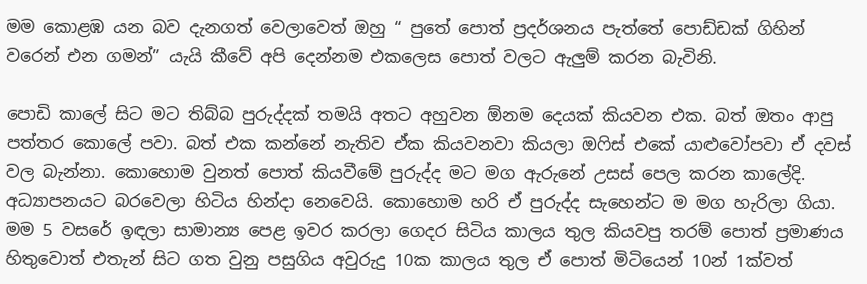මම කොළඹ යන බව දැනගත් වෙලාවෙත් ඔහු “ පුතේ පොත් ප්‍රදර්ශනය පැත්තේ පොඩ්ඩක් ගිහින් වරෙන් එන ගමන්” යැයි කීවේ අපි දෙන්නම එකලෙස පොත් වලට ඇලුම් කරන බැවිනි.

පොඩි කාලේ සිට මට තිබ්බ පුරුද්දක් තමයි අතට අහුවන ඕනම දෙයක් කියවන එක. බත් ඔතං ආපු පත්තර කොලේ පවා. බත් එක කන්නේ නැතිව ඒක කියවනවා කියලා ඔෆිස් එකේ යාළුවෝපවා ඒ දවස් වල බැන්නා. කොහොම වුනත් පොත් කියවීමේ පුරුද්ද මට මග ඇරුනේ උසස් පෙල කරන කාලේදි. අධ්‍යාපනයට බරවෙලා හිටිය හින්දා නෙවෙයි. කොහොම හරි ඒ පුරුද්ද සැහෙන්ට ම මග හැරිලා ගියා. මම 5 වසරේ ඉඳලා සාමාන්‍ය පෙළ ඉවර කරලා ගෙදර සිටිය කාලය තුල කියවපු තරම් පොත් ප්‍රමාණය හිතුවොත් එතැන් සිට ගත වුනු පසුගිය අවුරුදු 10ක කාලය තුල ඒ පොත් මිටියෙන් 10න් 1ක්වත්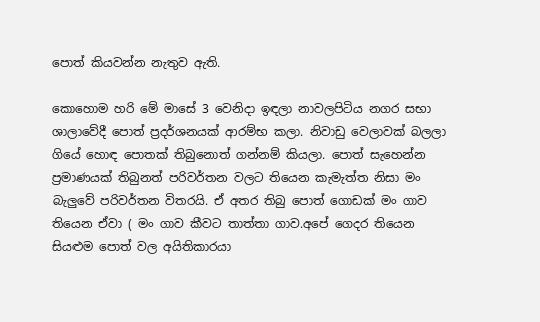පොත් කියවන්න නැතුව ඇති.

කොහොම හරි මේ මාසේ 3 වෙනිදා ඉඳලා නාවලපිටිය නගර සභා ශා‍ලාවේදී පොත් ප්‍රදර්ශනයක් ආරම්භ කලා. නිවාඩු වෙලාවක් බලලා ගියේ හොඳ පොතක් තිබුනොත් ගන්නම් කියලා. පොත් සැහෙන්න ප්‍රමාණයක් තිබුනත් පරිවර්තන වලට තියෙන කැමැත්ත නිසා මං බැලුවේ පරිවර්තන විතරයි. ඒ අතර තිබු පොත් ගොඩක් මං ගාව තියෙන ඒවා ( මං ගාව කීවට තාත්තා ගාව.අපේ ගෙදර තියෙන සියළුම පොත් වල අයිතිකාරයා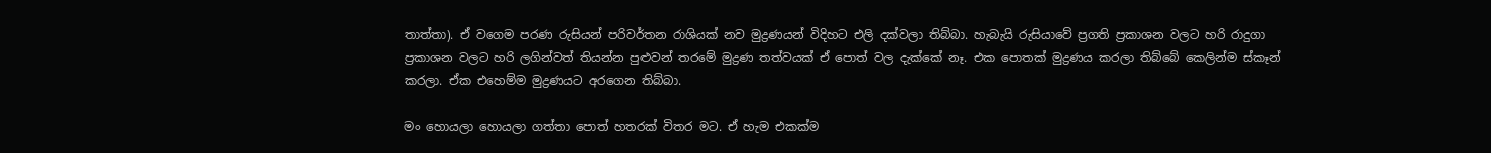තාත්තා). ඒ වගෙම පරණ රුසියන් පරිවර්තන රාශියක් නව මුද්‍රණයන් විදිහට එලි දක්වලා තිබ්බා. හැබැයි රුසියාවේ ප්‍රගති ප්‍රකාශන වලට හරි රාදුගා ප්‍රකාශන වලට හරි ලගින්වත් තියන්න පුළුවන් තරමේ මුද්‍රණ තත්වයක් ඒ පොත් වල දැක්කේ නෑ. එක පොතක් මුද්‍රණය කරලා තිබ්බේ කෙලින්ම ස්කෑන් කරලා. ඒක එහෙම්ම මුද්‍රණයට අරගෙන තිබ්බා.

මං හොයලා හොයලා ගත්තා පොත් හතරක් විතර මට. ඒ හැම එකක්ම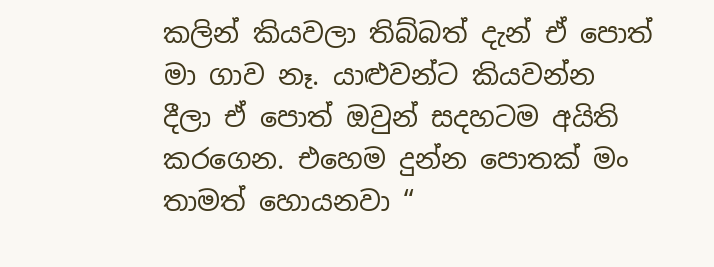කලින් කියවලා තිබ්බත් දැන් ඒ පොත් මා ගාව නෑ. යාළුවන්ට කියවන්න දීලා ඒ පොත් ඔවුන් සදහටම අයිති කරගෙන. එහෙම දුන්න පොතක් මං තාමත් හොයනවා “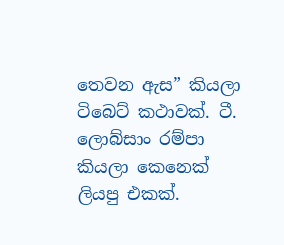තෙවන ඇස” කියලා ටිබෙට් කථාවක්. ටී. ලොබ්සාං රම්පා කියලා කෙනෙක් ලියපු එකක්.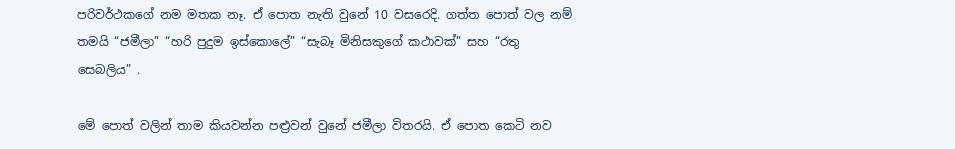පරිවර්ථකගේ නම මතක නෑ. ඒ පොත නැති වුනේ 10 වසරෙදි. ගත්ත පොත් වල නම් තමයි “ජමීලා” “හරි පුදුම ඉස්කොලේ” “සැබෑ මිනිසකුගේ කථාවක්” සහ “රතු සෙබලිය” .

මේ පොත් වලින් තාම කියවන්න පළ්‍රවන් වුනේ ජමීලා විතරයි. ඒ පොත කෙටි නව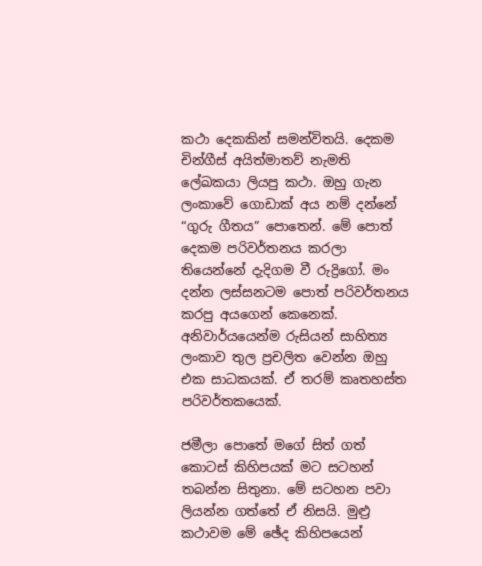කථා දෙකකින් සමන්විතයි. දෙකම චින්ගීස් අයිත්මාතව් නැමති ලේඛකයා ලියපු කථා. ඔහු ගැන ලංකාවේ ගොඩාක් අය නම් දන්නේ “ගුරු ගීතය” පොතෙන්. මේ පොත් දෙකම පරිවර්තනය කරලා තියෙන්නේ දැදිගම වී රුද්‍රිගෝ. මං දන්න ලස්සනටම පොත් පරිවර්තනය කරපු අයගෙන් කෙනෙක්. අනිවාර්යයෙන්ම රුසියන් සාහිත්‍ය ලංකාව තුල ප්‍රචලිත වෙන්න ඔහු එක සාධකයක්. ඒ තරම් කෘතහස්ත පරිවර්තකයෙක්.

ජමීලා පොතේ මගේ සිත් ගත් කොටස් කිහිපයක් මට සටහන් තබන්න සිතුනා. මේ සටහන පවා ලියන්න ගත්තේ ඒ නිසයි. මුළ්‍ර කථාවම මේ ඡේද කිහිපයෙන්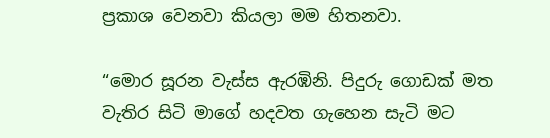ප්‍රකාශ වෙනවා කියලා මම හිතනවා.

“මොර සූරන වැස්ස ඇරඹිනි. පිදුරු ගොඩක් මත වැතිර සිටි මාගේ හදවත ගැහෙන සැටි මට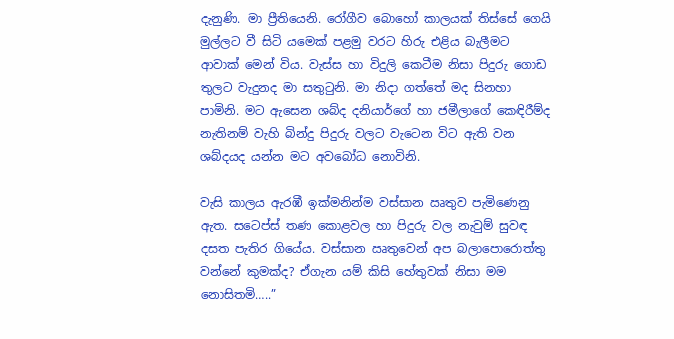දැනුණි. මා ප්‍රීතියෙනි. රෝගීව බොහෝ කාලයක් තිස්සේ ගෙයි මුල්ලට වී සිටි යමෙක් පළමු වරට හිරු එළිය බැලීමට ආවාක් මෙන් විය. වැස්ස හා විදුලි කෙටීම නිසා පිදුරු ගොඩ තුලට වැදුනද මා සතුටුනි. මා නිදා ගත්තේ මද සිනහා පාමිනි. මට ඇසෙන ශබ්ද දනියාර්ගේ හා ජමීලාගේ කෙඳිරීම්ද නැතිනම් වැහි බින්දු පිදුරු වලට වැටෙන විට ඇති වන ශබ්දයද යන්න මට අවබෝධ නොවිනි.

වැසි කාලය ඇරඹී ඉක්මනින්ම වස්සාන ඍතුව පැමිණෙනු ඇත. සටෙප්ස් තණ කොළවල හා පිදුරු වල නැවුම් සුවඳ දසත පැතිර ගියේය. වස්සාන ඍතුවෙන් අප බලාපොරොත්තු වන්නේ කුමක්ද? ඒගැන යම් කිසි හේතුවක් නිසා මම නොසිතමි…..”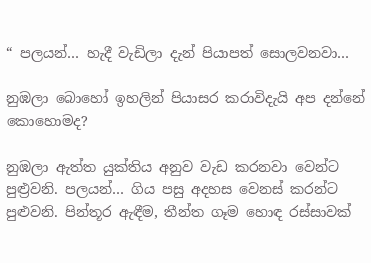“ පලයන්… හැදී වැඩිලා දැන් පියාපත් සොලවනවා…

නුඹලා බොහෝ ඉහලින් පියාසර කරාවිදැයි අප දන්නේ කොහොමද?

නුඹලා ඇත්ත යුක්තිය අනුව වැඩ කරනවා වෙන්ට පුළ්‍රවනි. පලයන්… ගිය පසු අදහස වෙනස් කරන්ට පුළුවනි. පින්තූර ඇඳීම, තීන්ත ගෑම හොඳ රස්සාවක්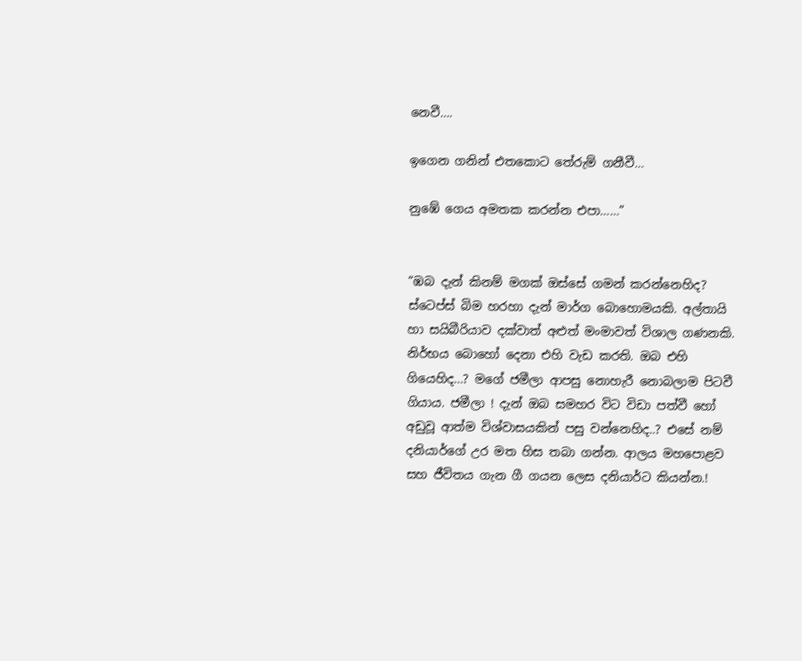නෙවී….

ඉගෙන ගනින් එතකොට තේරුම් ගනීවී…

නුඹේ ගෙය අමතක කරන්න එපා……”


“ඹබ දැන් කිනම් මගක් ඔස්සේ ගමන් කරන්නෙහිද? ස්ටෙප්ස් බිම හරහා දැන් මාර්ග බොහොමයකි. අල්තායි හා සයිබීරියාව දක්වාත් අළුත් මංමාවත් විශාල ගණනකි. නිර්භය බොහෝ දෙනා එහි වැඩ කරති. ඔබ එහි ගියෙහිද…? මගේ ජමීලා ආපසු නොහැරී නොබලාම පිටවී ගියාය. ජමීලා ! දැන් ඔබ සමහර විට විඩා පත්වී හෝ අඩුවූ ආත්ම විශ්වාසයකින් පසු වන්නෙහිද..? එසේ නම් දනියාර්ගේ උර මත හිස තබා ගන්න. ආලය මහපොළව සහ ජීවිතය ගැන ගී ගයන ලෙස දනියාර්ට කියන්න.!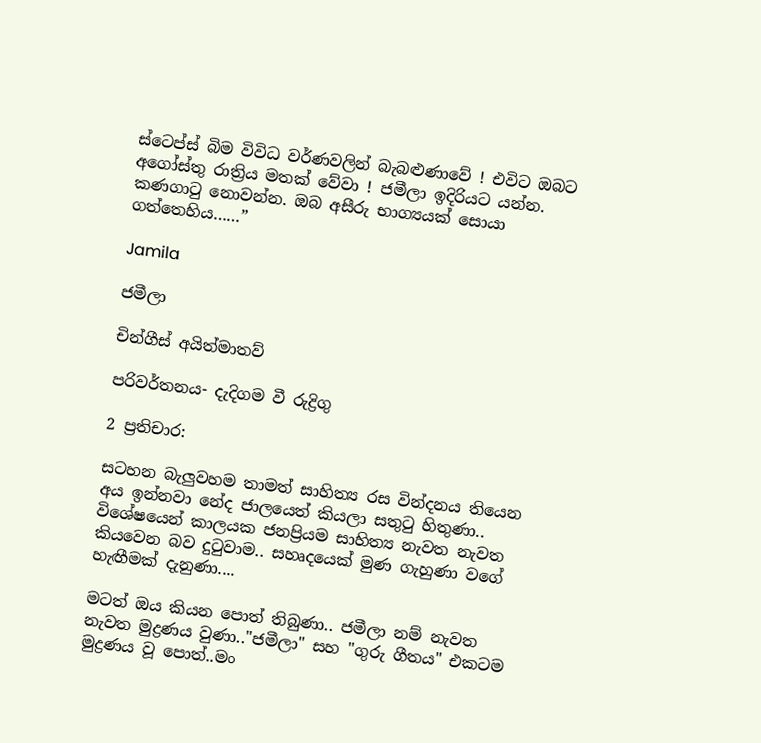ස්ටෙප්ස් බිම විවිධ වර්ණවලින් බැබළුණාවේ ! එවිට ඔබට අගෝස්තු රාත්‍රිය මතක් වේවා ! ජමීලා ඉදිරියට යන්න. කණගාටු නොවන්න. ඔබ අසීරු භාග්‍යයක් සොයා ගත්තෙහිය……”

Jamila

ජමීලා

චින්ගීස් අයිත්මාතව්

පරිවර්තනය- දැදිගම වී රුද්‍රිගු

2 ප්‍රතිචාර:

සටහන බැලුවහම තාමත් සාහිත්‍ය රස වින්දනය තියෙන අය ඉන්නවා නේද ජා‍ලයෙත් කියලා සතුටු හිතුණා.. විශේෂයෙන් කාලයක ජනප්‍රියම සාහිත්‍ය නැවත නැවත කියවෙන බව දුටුවාම.. සහෘදයෙක් මුණ ගැහුණා වගේ හැඟීමක් දැනුණා....

මටත් ඔය කියන පොත් තිබුණා.. ජමීලා නම් නැවත නැවත මුද්‍රණය වුණා.."ජමීලා" සහ "ගුරු ගීතය" එකටම මුද්‍රණය වූ පොත්..මං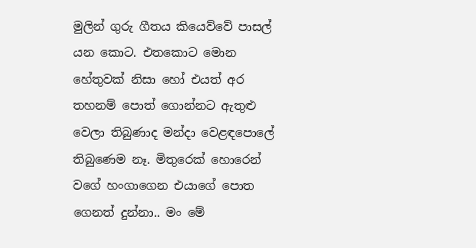මුලින් ගුරු ගීතය කියෙව්‍වේ පාසල් යන කොට. එතකොට මොන හේතුවක් නිසා හෝ එයත් අර තහනම් පොත් ගොන්නට ඇතුළු වෙලා තිබුණාද මන්දා වෙළඳපොලේ තිබුණෙම නෑ. මිතුරෙක් හොරෙන් වගේ හංගාගෙන එයාගේ ‍පොත ගෙනත් දුන්නා.. මං මේ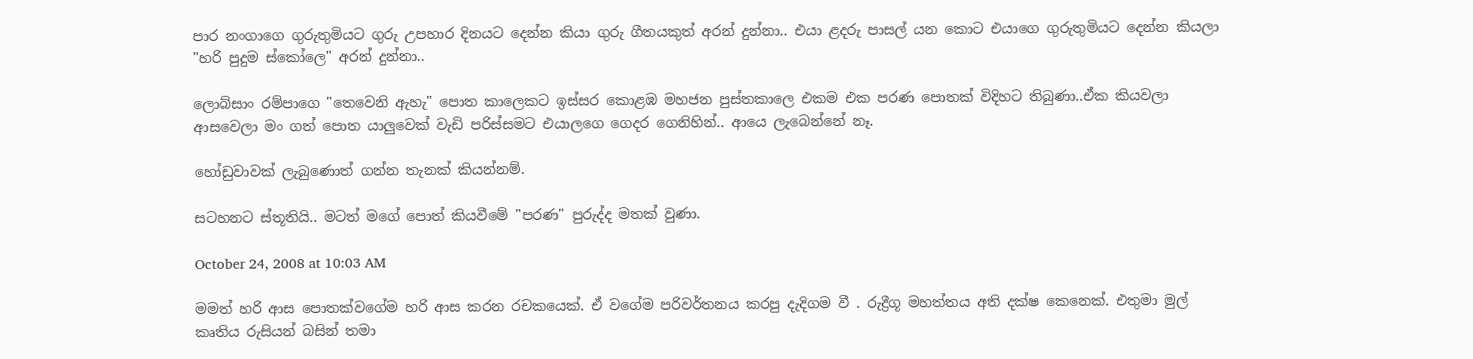පාර නංගාගෙ ගුරුතුමියට ගුරු උපහාර දිනයට දෙන්න කියා ගුරු ගීතයකුත් අරන් දුන්නා.. එයා ළදරු පාසල් යන කොට එයාගෙ ගුරුතුමියට දෙන්න කියලා "හරි පුදුම ස්කෝලෙ" අරන් දුන්නා..

ලොබ්සාං රම්පාගෙ "තෙවෙනි ඇහැ" පොත කාලෙකට ඉස්සර කොළඹ මහජන පුස්තකාලෙ එකම එක පරණ පොතක් විදිහට තිබුණා‍..ඒක කියවලා ආසවෙලා මං ගත් ‍පොත යාලුවෙක් වැඩි පරිස්සමට එයාලගෙ ගෙදර ගෙනිහින්.. ආයෙ ලැබෙන්නේ නෑ.

හෝඩුවාවක් ලැබුණොත් ගන්න තැනක් කියන්නම්.

සටහනට ස්තූතියි.. මටත් මගේ පොත් කියවීමේ "පරණ" පුරුද්ද මතක් වුණා.

October 24, 2008 at 10:03 AM

මමත් හරි ආස පොතක්වගේම හරි ආස කරන රචකයෙක්. ඒ වගේම පරිවර්තනය කරපු දැදිගම වී . රුද්‍රීගූ මහත්තය අති දක්ෂ කෙනෙක්. එතුමා මුල් කෘතිය රුසියන් බසින් තමා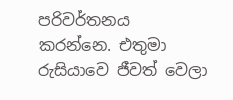පරිවර්තනය කරන්නෙ. එතුමා රුසියාවෙ ජීවත් වෙලා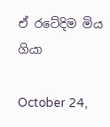ඒ රටේදිම මිය ගියා

October 24,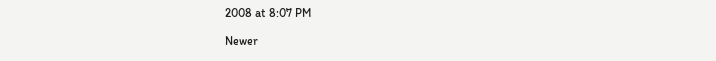2008 at 8:07 PM

Newer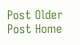Post Older Post Home